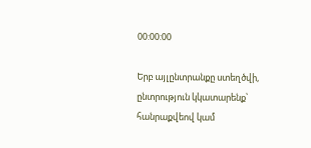00:00:00

Երբ այլընտրանքը ստեղծվի, ընտրություն կկատարենք՝ հանրաքվեով կամ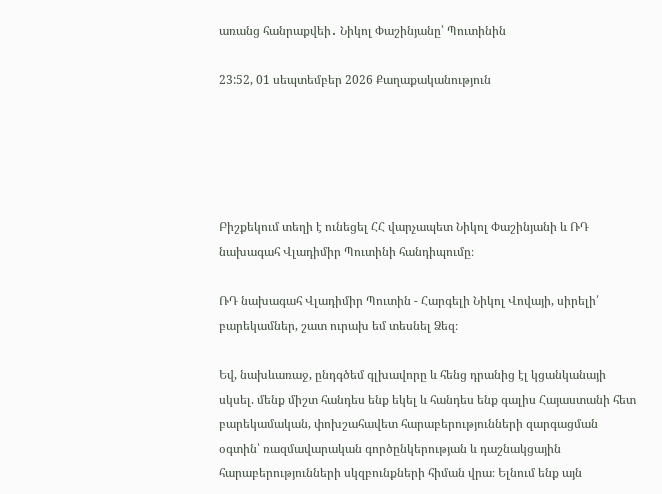առանց հանրաքվեի․ Նիկոլ Փաշինյանը՝ Պուտինին

23:52, 01 սեպտեմբեր 2026 Քաղաքականություն





Բիշքեկում տեղի է ունեցել ՀՀ վարչապետ Նիկոլ Փաշինյանի և ՌԴ նախագահ Վլադիմիր Պուտինի հանդիպումը։

ՌԴ նախագահ Վլադիմիր Պուտին - Հարգելի Նիկոլ Վովայի, սիրելի՛ բարեկամներ, շատ ուրախ եմ տեսնել Ձեզ։

Եվ, նախևառաջ, ընդգծեմ գլխավորը և հենց դրանից էլ կցանկանայի սկսել. մենք միշտ հանդես ենք եկել և հանդես ենք գալիս Հայաստանի հետ բարեկամական, փոխշահավետ հարաբերությունների զարգացման օգտին՝ ռազմավարական գործընկերության և դաշնակցային հարաբերությունների սկզբունքների հիման վրա։ Ելնում ենք այն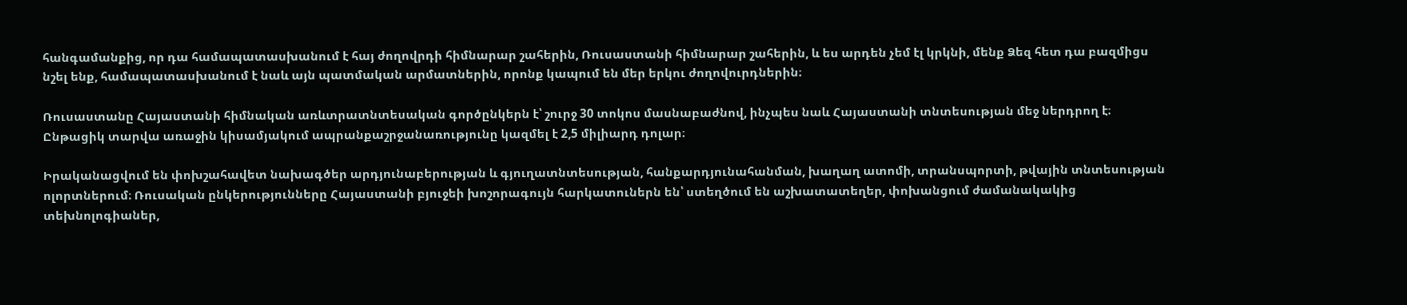հանգամանքից, որ դա համապատասխանում է հայ ժողովրդի հիմնարար շահերին, Ռուսաստանի հիմնարար շահերին, և ես արդեն չեմ էլ կրկնի, մենք Ձեզ հետ դա բազմիցս նշել ենք, համապատասխանում է նաև այն պատմական արմատներին, որոնք կապում են մեր երկու ժողովուրդներին։

Ռուսաստանը Հայաստանի հիմնական առևտրատնտեսական գործընկերն է՝ շուրջ 30 տոկոս մասնաբաժնով, ինչպես նաև Հայաստանի տնտեսության մեջ ներդրող է։ Ընթացիկ տարվա առաջին կիսամյակում ապրանքաշրջանառությունը կազմել է 2,5 միլիարդ դոլար։

Իրականացվում են փոխշահավետ նախագծեր արդյունաբերության և գյուղատնտեսության, հանքարդյունահանման, խաղաղ ատոմի, տրանսպորտի, թվային տնտեսության ոլորտներում։ Ռուսական ընկերությունները Հայաստանի բյուջեի խոշորագույն հարկատուներն են՝ ստեղծում են աշխատատեղեր, փոխանցում ժամանակակից տեխնոլոգիաներ,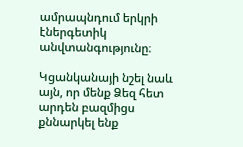ամրապնդում երկրի էներգետիկ անվտանգությունը։

Կցանկանայի նշել նաև այն, որ մենք Ձեզ հետ արդեն բազմիցս քննարկել ենք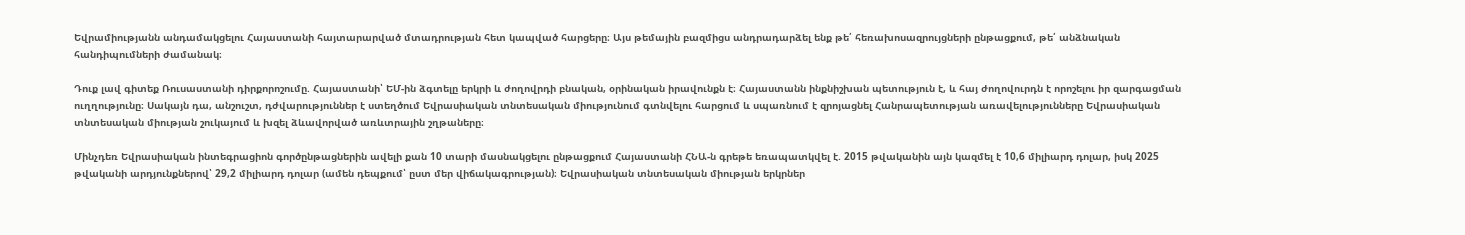Եվրամիությանն անդամակցելու Հայաստանի հայտարարված մտադրության հետ կապված հարցերը։ Այս թեմային բազմիցս անդրադարձել ենք թե՛ հեռախոսազրույցների ընթացքում, թե՛ անձնական հանդիպումների ժամանակ։

Դուք լավ գիտեք Ռուսաստանի դիրքորոշումը. Հայաստանի՝ ԵՄ-ին ձգտելը երկրի և ժողովրդի բնական, օրինական իրավունքն է։ Հայաստանն ինքնիշխան պետություն է, և հայ ժողովուրդն է որոշելու իր զարգացման ուղղությունը։ Սակայն դա, անշուշտ, դժվարություններ է ստեղծում Եվրասիական տնտեսական միությունում գտնվելու հարցում և սպառնում է զրոյացնել Հանրապետության առավելությունները Եվրասիական տնտեսական միության շուկայում և խզել ձևավորված առևտրային շղթաները։

Մինչդեռ Եվրասիական ինտեգրացիոն գործընթացներին ավելի քան 10 տարի մասնակցելու ընթացքում Հայաստանի ՀՆԱ-ն գրեթե եռապատկվել է. 2015 թվականին այն կազմել է 10,6 միլիարդ դոլար, իսկ 2025 թվականի արդյունքներով՝ 29,2 միլիարդ դոլար (ամեն դեպքում՝ ըստ մեր վիճակագրության)։ Եվրասիական տնտեսական միության երկրներ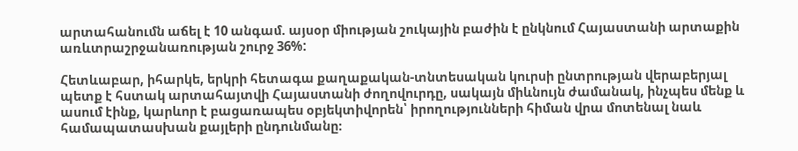արտահանումն աճել է 10 անգամ. այսօր միության շուկային բաժին է ընկնում Հայաստանի արտաքին առևտրաշրջանառության շուրջ 36%:

Հետևաբար, իհարկե, երկրի հետագա քաղաքական-տնտեսական կուրսի ընտրության վերաբերյալ պետք է հստակ արտահայտվի Հայաստանի ժողովուրդը, սակայն միևնույն ժամանակ, ինչպես մենք և ասում էինք, կարևոր է բացառապես օբյեկտիվորեն՝ իրողությունների հիման վրա մոտենալ նաև համապատասխան քայլերի ընդունմանը։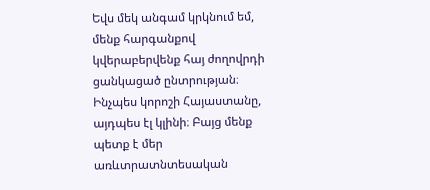Եվս մեկ անգամ կրկնում եմ, մենք հարգանքով կվերաբերվենք հայ ժողովրդի ցանկացած ընտրության։ Ինչպես կորոշի Հայաստանը, այդպես էլ կլինի։ Բայց մենք պետք է մեր առևտրատնտեսական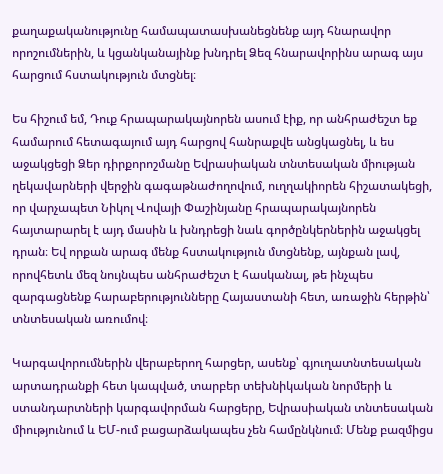քաղաքականությունը համապատասխանեցնենք այդ հնարավոր որոշումներին, և կցանկանայինք խնդրել Ձեզ հնարավորինս արագ այս հարցում հստակություն մտցնել։

Ես հիշում եմ, Դուք հրապարակայնորեն ասում էիք, որ անհրաժեշտ եք համարում հետագայում այդ հարցով հանրաքվե անցկացնել, և ես աջակցեցի Ձեր դիրքորոշմանը Եվրասիական տնտեսական միության ղեկավարների վերջին գագաթնաժողովում, ուղղակիորեն հիշատակեցի, որ վարչապետ Նիկոլ Վովայի Փաշինյանը հրապարակայնորեն հայտարարել է այդ մասին և խնդրեցի նաև գործընկերներին աջակցել դրան։ Եվ որքան արագ մենք հստակություն մտցնենք, այնքան լավ, որովհետև մեզ նույնպես անհրաժեշտ է հասկանալ, թե ինչպես զարգացնենք հարաբերությունները Հայաստանի հետ, առաջին հերթին՝ տնտեսական առումով։

Կարգավորումներին վերաբերող հարցեր, ասենք՝ գյուղատնտեսական արտադրանքի հետ կապված, տարբեր տեխնիկական նորմերի և ստանդարտների կարգավորման հարցերը, Եվրասիական տնտեսական միությունում և ԵՄ-ում բացարձակապես չեն համընկնում։ Մենք բազմիցս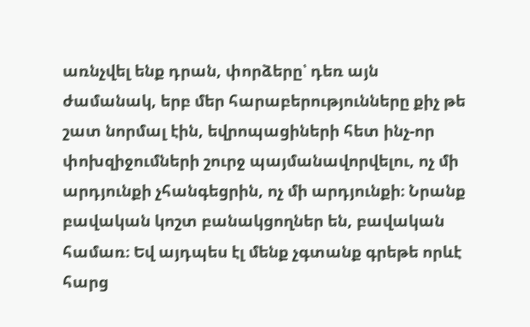առնչվել ենք դրան, փորձերը՝ դեռ այն ժամանակ, երբ մեր հարաբերությունները քիչ թե շատ նորմալ էին, եվրոպացիների հետ ինչ-որ փոխզիջումների շուրջ պայմանավորվելու, ոչ մի արդյունքի չհանգեցրին, ոչ մի արդյունքի։ Նրանք բավական կոշտ բանակցողներ են, բավական համառ։ Եվ այդպես էլ մենք չգտանք գրեթե որևէ հարց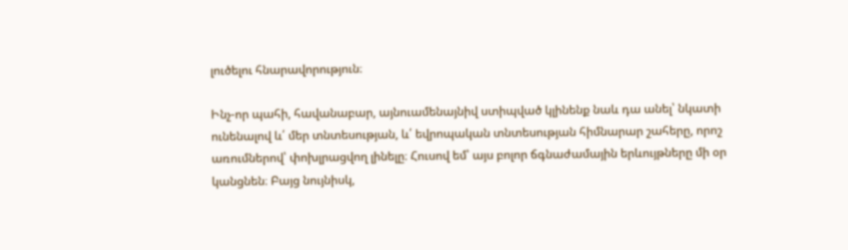լուծելու հնարավորություն։

Ինչ-որ պահի, հավանաբար, այնուամենայնիվ ստիպված կլինենք նաև դա անել՝ նկատի ունենալով և՛ մեր տնտեսության, և՛ եվրոպական տնտեսության հիմնարար շահերը, որոշ առումներով՝ փոխլրացվող լինելը։ Հուսով եմ՝ այս բոլոր ճգնաժամային երևույթները մի օր կանցնեն։ Բայց նույնիսկ,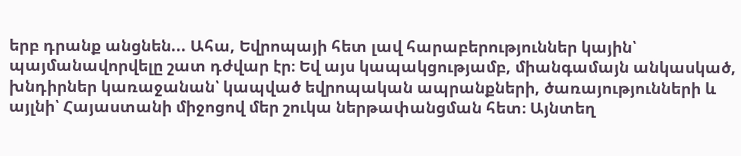երբ դրանք անցնեն... Ահա, Եվրոպայի հետ լավ հարաբերություններ կային՝ պայմանավորվելը շատ դժվար էր։ Եվ այս կապակցությամբ, միանգամայն անկասկած, խնդիրներ կառաջանան՝ կապված եվրոպական ապրանքների, ծառայությունների և այլնի՝ Հայաստանի միջոցով մեր շուկա ներթափանցման հետ։ Այնտեղ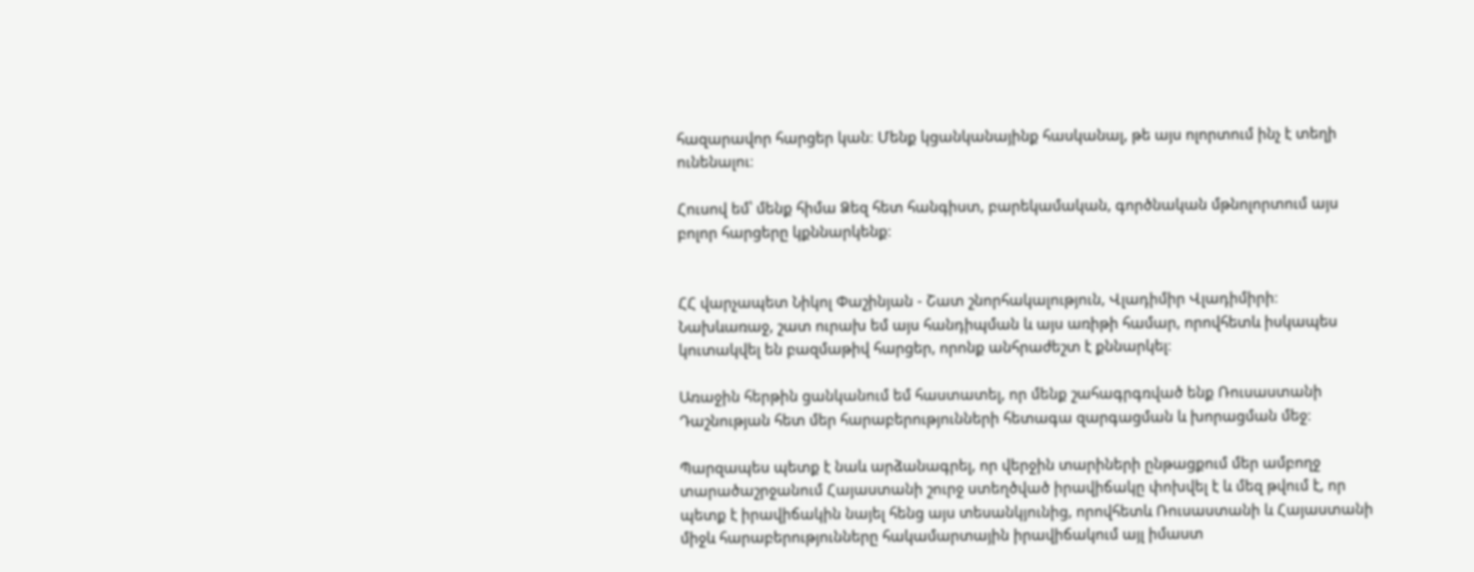հազարավոր հարցեր կան։ Մենք կցանկանայինք հասկանալ, թե այս ոլորտում ինչ է տեղի ունենալու։

Հուսով եմ՝ մենք հիմա Ձեզ հետ հանգիստ, բարեկամական, գործնական մթնոլորտում այս բոլոր հարցերը կքննարկենք։


ՀՀ վարչապետ Նիկոլ Փաշինյան - Շատ շնորհակալություն, Վլադիմիր Վլադիմիրի։ Նախևառաջ, շատ ուրախ եմ այս հանդիպման և այս առիթի համար, որովհետև իսկապես կուտակվել են բազմաթիվ հարցեր, որոնք անհրաժեշտ է քննարկել։

Առաջին հերթին ցանկանում եմ հաստատել, որ մենք շահագրգռված ենք Ռուսաստանի Դաշնության հետ մեր հարաբերությունների հետագա զարգացման և խորացման մեջ։

Պարզապես պետք է նաև արձանագրել, որ վերջին տարիների ընթացքում մեր ամբողջ տարածաշրջանում Հայաստանի շուրջ ստեղծված իրավիճակը փոխվել է և մեզ թվում է, որ պետք է իրավիճակին նայել հենց այս տեսանկյունից, որովհետև Ռուսաստանի և Հայաստանի միջև հարաբերությունները հակամարտային իրավիճակում այլ իմաստ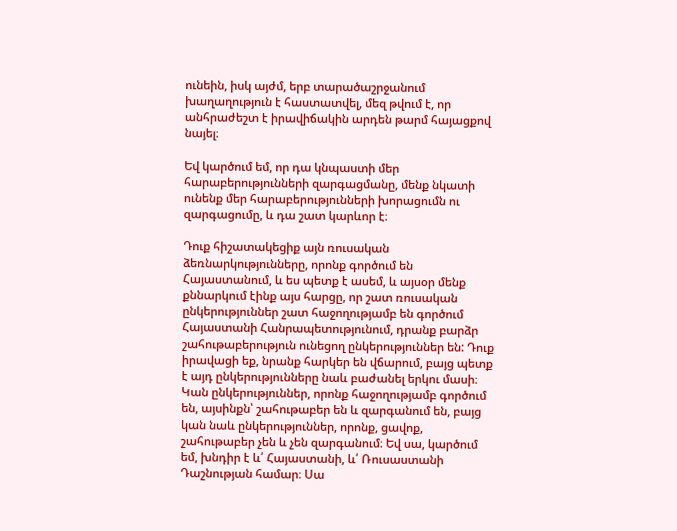ունեին, իսկ այժմ, երբ տարածաշրջանում խաղաղություն է հաստատվել, մեզ թվում է, որ անհրաժեշտ է իրավիճակին արդեն թարմ հայացքով նայել։

Եվ կարծում եմ, որ դա կնպաստի մեր հարաբերությունների զարգացմանը, մենք նկատի ունենք մեր հարաբերությունների խորացումն ու զարգացումը, և դա շատ կարևոր է։

Դուք հիշատակեցիք այն ռուսական ձեռնարկությունները, որոնք գործում են Հայաստանում, և ես պետք է ասեմ, և այսօր մենք քննարկում էինք այս հարցը, որ շատ ռուսական ընկերություններ շատ հաջողությամբ են գործում Հայաստանի Հանրապետությունում, դրանք բարձր շահութաբերություն ունեցող ընկերություններ են: Դուք իրավացի եք, նրանք հարկեր են վճարում, բայց պետք է այդ ընկերությունները նաև բաժանել երկու մասի։ Կան ընկերություններ, որոնք հաջողությամբ գործում են, այսինքն՝ շահութաբեր են և զարգանում են, բայց կան նաև ընկերություններ, որոնք, ցավոք, շահութաբեր չեն և չեն զարգանում։ Եվ սա, կարծում եմ, խնդիր է և՛ Հայաստանի, և՛ Ռուսաստանի Դաշնության համար։ Սա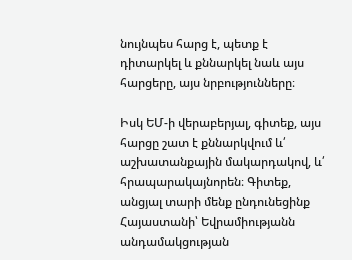նույնպես հարց է, պետք է դիտարկել և քննարկել նաև այս հարցերը, այս նրբությունները։

Իսկ ԵՄ-ի վերաբերյալ, գիտեք, այս հարցը շատ է քննարկվում և՛ աշխատանքային մակարդակով, և՛ հրապարակայնորեն։ Գիտեք, անցյալ տարի մենք ընդունեցինք Հայաստանի՝ Եվրամիությանն անդամակցության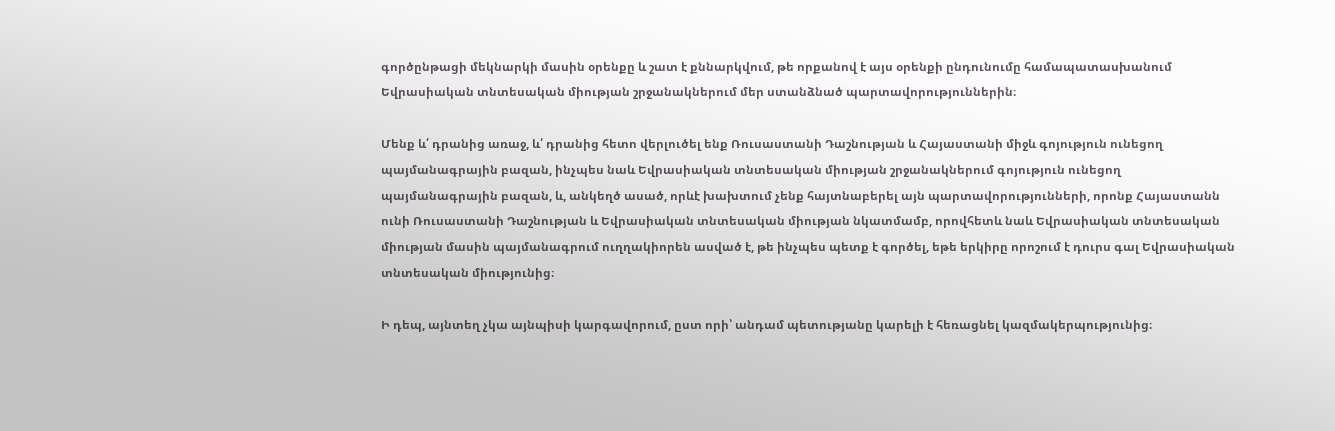գործընթացի մեկնարկի մասին օրենքը և շատ է քննարկվում, թե որքանով է այս օրենքի ընդունումը համապատասխանում Եվրասիական տնտեսական միության շրջանակներում մեր ստանձնած պարտավորություններին։

Մենք և՛ դրանից առաջ, և՛ դրանից հետո վերլուծել ենք Ռուսաստանի Դաշնության և Հայաստանի միջև գոյություն ունեցող պայմանագրային բազան, ինչպես նաև Եվրասիական տնտեսական միության շրջանակներում գոյություն ունեցող պայմանագրային բազան, և, անկեղծ ասած, որևէ խախտում չենք հայտնաբերել այն պարտավորությունների, որոնք Հայաստանն ունի Ռուսաստանի Դաշնության և Եվրասիական տնտեսական միության նկատմամբ, որովհետև նաև Եվրասիական տնտեսական միության մասին պայմանագրում ուղղակիորեն ասված է, թե ինչպես պետք է գործել, եթե երկիրը որոշում է դուրս գալ Եվրասիական տնտեսական միությունից։

Ի դեպ, այնտեղ չկա այնպիսի կարգավորում, ըստ որի՝ անդամ պետությանը կարելի է հեռացնել կազմակերպությունից։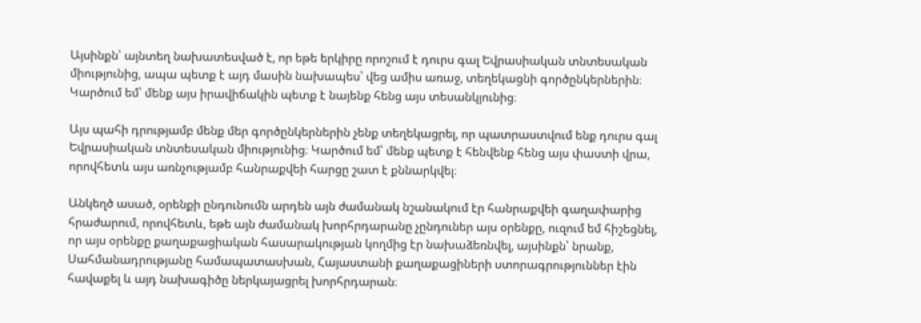Այսինքն՝ այնտեղ նախատեսված է, որ եթե երկիրը որոշում է դուրս գալ Եվրասիական տնտեսական միությունից, ապա պետք է այդ մասին նախապես՝ վեց ամիս առաջ, տեղեկացնի գործընկերներին։ Կարծում եմ՝ մենք այս իրավիճակին պետք է նայենք հենց այս տեսանկյունից։

Այս պահի դրությամբ մենք մեր գործընկերներին չենք տեղեկացրել, որ պատրաստվում ենք դուրս գալ Եվրասիական տնտեսական միությունից։ Կարծում եմ՝ մենք պետք է հենվենք հենց այս փաստի վրա, որովհետև այս առնչությամբ հանրաքվեի հարցը շատ է քննարկվել։

Անկեղծ ասած, օրենքի ընդունումն արդեն այն ժամանակ նշանակում էր հանրաքվեի գաղափարից հրաժարում, որովհետև, եթե այն ժամանակ խորհրդարանը չընդուներ այս օրենքը, ուզում եմ հիշեցնել, որ այս օրենքը քաղաքացիական հասարակության կողմից էր նախաձեռնվել, այսինքն՝ նրանք, Սահմանադրությանը համապատասխան, Հայաստանի քաղաքացիների ստորագրություններ էին հավաքել և այդ նախագիծը ներկայացրել խորհրդարան։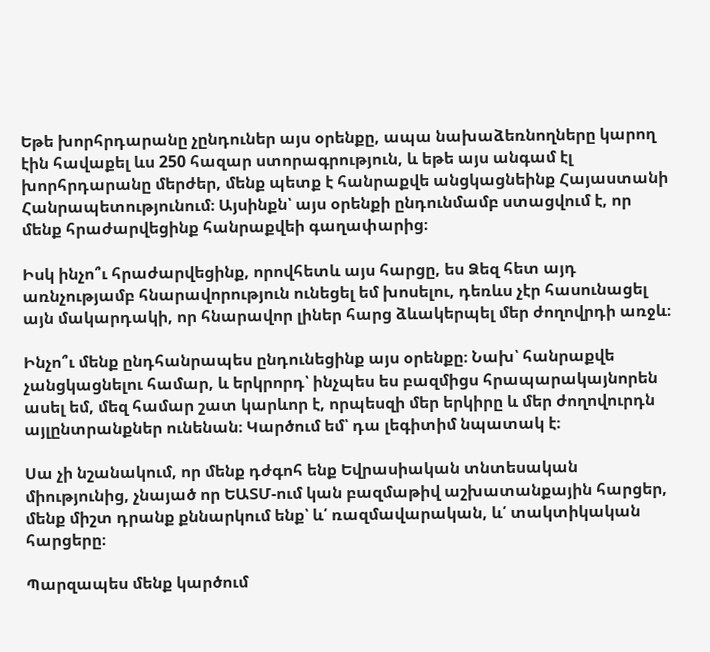Եթե խորհրդարանը չընդուներ այս օրենքը, ապա նախաձեռնողները կարող էին հավաքել ևս 250 հազար ստորագրություն, և եթե այս անգամ էլ խորհրդարանը մերժեր, մենք պետք է հանրաքվե անցկացնեինք Հայաստանի Հանրապետությունում։ Այսինքն՝ այս օրենքի ընդունմամբ ստացվում է, որ մենք հրաժարվեցինք հանրաքվեի գաղափարից։

Իսկ ինչո՞ւ հրաժարվեցինք, որովհետև այս հարցը, ես Ձեզ հետ այդ առնչությամբ հնարավորություն ունեցել եմ խոսելու, դեռևս չէր հասունացել այն մակարդակի, որ հնարավոր լիներ հարց ձևակերպել մեր ժողովրդի առջև։

Ինչո՞ւ մենք ընդհանրապես ընդունեցինք այս օրենքը։ Նախ՝ հանրաքվե չանցկացնելու համար, և երկրորդ՝ ինչպես ես բազմիցս հրապարակայնորեն ասել եմ, մեզ համար շատ կարևոր է, որպեսզի մեր երկիրը և մեր ժողովուրդն այլընտրանքներ ունենան։ Կարծում եմ՝ դա լեգիտիմ նպատակ է։

Սա չի նշանակում, որ մենք դժգոհ ենք Եվրասիական տնտեսական միությունից, չնայած որ ԵԱՏՄ-ում կան բազմաթիվ աշխատանքային հարցեր, մենք միշտ դրանք քննարկում ենք՝ և՛ ռազմավարական, և՛ տակտիկական հարցերը։

Պարզապես մենք կարծում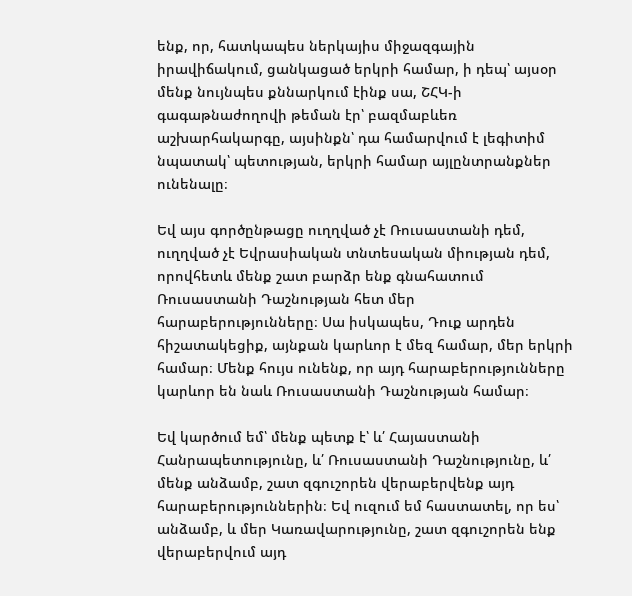ենք, որ, հատկապես ներկայիս միջազգային իրավիճակում, ցանկացած երկրի համար, ի դեպ՝ այսօր մենք նույնպես քննարկում էինք սա, ՇՀԿ-ի գագաթնաժողովի թեման էր՝ բազմաբևեռ աշխարհակարգը, այսինքն՝ դա համարվում է լեգիտիմ նպատակ՝ պետության, երկրի համար այլընտրանքներ ունենալը։

Եվ այս գործընթացը ուղղված չէ Ռուսաստանի դեմ, ուղղված չէ Եվրասիական տնտեսական միության դեմ, որովհետև մենք շատ բարձր ենք գնահատում Ռուսաստանի Դաշնության հետ մեր հարաբերությունները։ Սա իսկապես, Դուք արդեն հիշատակեցիք, այնքան կարևոր է մեզ համար, մեր երկրի համար։ Մենք հույս ունենք, որ այդ հարաբերությունները կարևոր են նաև Ռուսաստանի Դաշնության համար։

Եվ կարծում եմ՝ մենք պետք է՝ և՛ Հայաստանի Հանրապետությունը, և՛ Ռուսաստանի Դաշնությունը, և՛ մենք անձամբ, շատ զգուշորեն վերաբերվենք այդ հարաբերություններին։ Եվ ուզում եմ հաստատել, որ ես՝ անձամբ, և մեր Կառավարությունը, շատ զգուշորեն ենք վերաբերվում այդ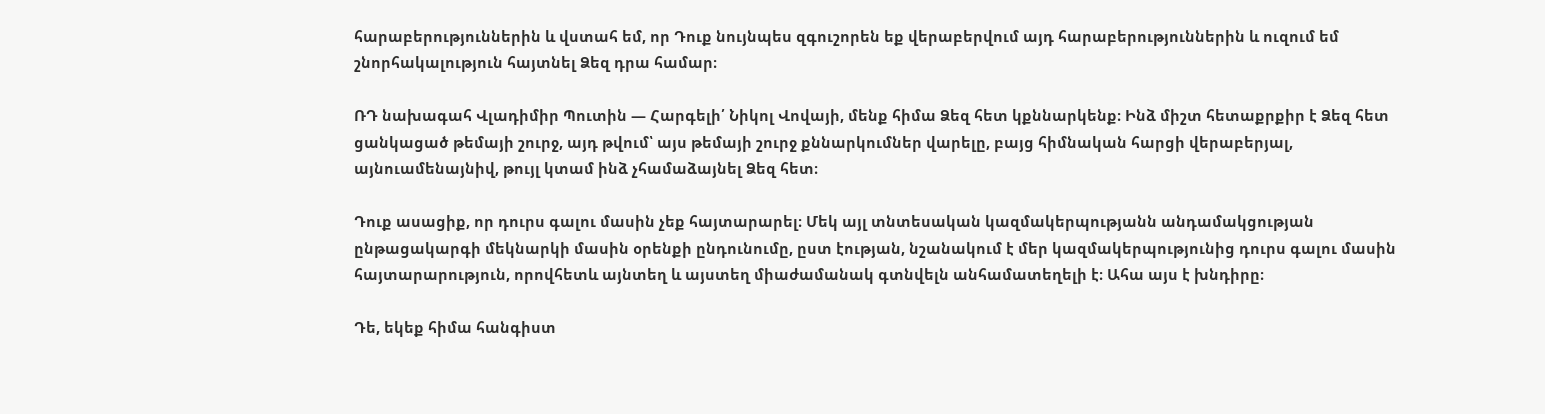հարաբերություններին և վստահ եմ, որ Դուք նույնպես զգուշորեն եք վերաբերվում այդ հարաբերություններին և ուզում եմ շնորհակալություն հայտնել Ձեզ դրա համար։

ՌԴ նախագահ Վլադիմիր Պուտին — Հարգելի՛ Նիկոլ Վովայի, մենք հիմա Ձեզ հետ կքննարկենք։ Ինձ միշտ հետաքրքիր է Ձեզ հետ ցանկացած թեմայի շուրջ, այդ թվում՝ այս թեմայի շուրջ քննարկումներ վարելը, բայց հիմնական հարցի վերաբերյալ, այնուամենայնիվ, թույլ կտամ ինձ չհամաձայնել Ձեզ հետ։

Դուք ասացիք, որ դուրս գալու մասին չեք հայտարարել։ Մեկ այլ տնտեսական կազմակերպությանն անդամակցության ընթացակարգի մեկնարկի մասին օրենքի ընդունումը, ըստ էության, նշանակում է մեր կազմակերպությունից դուրս գալու մասին հայտարարություն, որովհետև այնտեղ և այստեղ միաժամանակ գտնվելն անհամատեղելի է։ Ահա այս է խնդիրը։

Դե, եկեք հիմա հանգիստ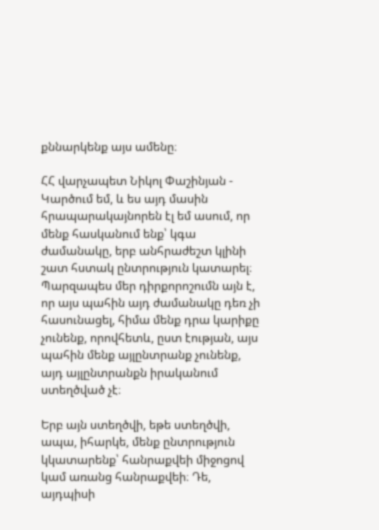քննարկենք այս ամենը։

ՀՀ վարչապետ Նիկոլ Փաշինյան - Կարծում եմ, և ես այդ մասին հրապարակայնորեն էլ եմ ասում, որ մենք հասկանում ենք՝ կգա ժամանակը, երբ անհրաժեշտ կլինի շատ հստակ ընտրություն կատարել։ Պարզապես մեր դիրքորոշումն այն է, որ այս պահին այդ ժամանակը դեռ չի հասունացել, հիմա մենք դրա կարիքը չունենք, որովհետև, ըստ էության, այս պահին մենք այլընտրանք չունենք, այդ այլընտրանքն իրականում ստեղծված չէ։

Երբ այն ստեղծվի, եթե ստեղծվի, ապա, իհարկե, մենք ընտրություն կկատարենք՝ հանրաքվեի միջոցով կամ առանց հանրաքվեի։ Դե, այդպիսի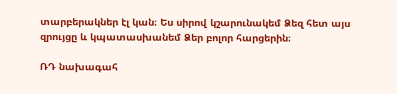տարբերակներ էլ կան։ Ես սիրով կշարունակեմ Ձեզ հետ այս զրույցը և կպատասխանեմ Ձեր բոլոր հարցերին։

ՌԴ նախագահ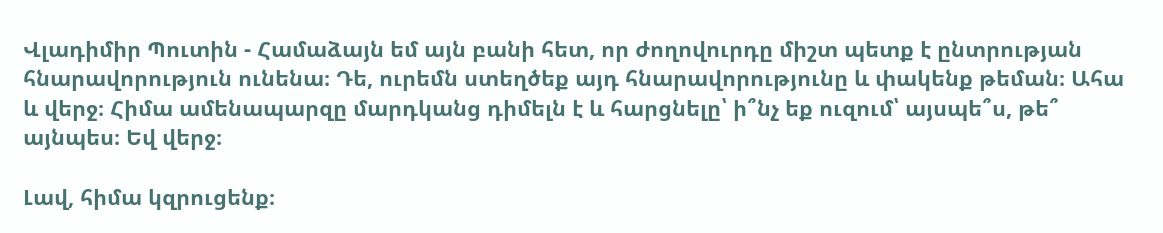Վլադիմիր Պուտին - Համաձայն եմ այն բանի հետ, որ ժողովուրդը միշտ պետք է ընտրության հնարավորություն ունենա։ Դե, ուրեմն ստեղծեք այդ հնարավորությունը և փակենք թեման։ Ահա և վերջ։ Հիմա ամենապարզը մարդկանց դիմելն է և հարցնելը՝ ի՞նչ եք ուզում՝ այսպե՞ս, թե՞ այնպես։ Եվ վերջ։

Լավ, հիմա կզրուցենք։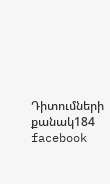Դիտումների քանակ184
facebook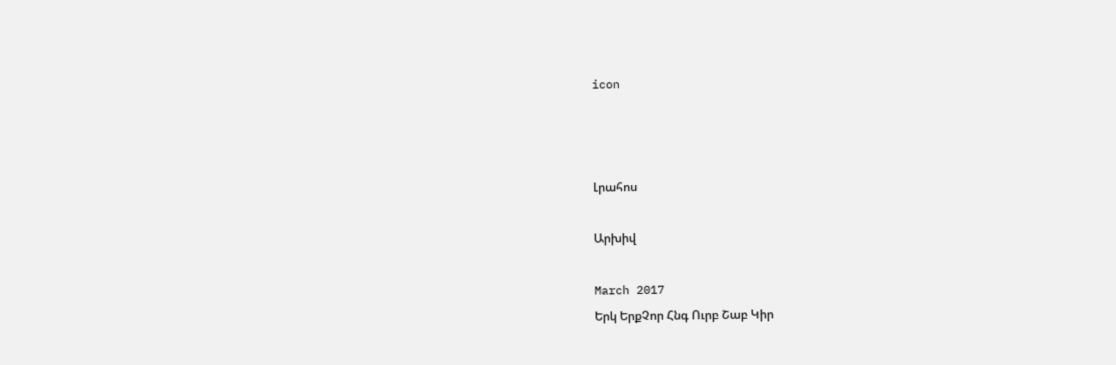icon



Լրահոս

Արխիվ

March 2017
Երկ ԵրքՉոր Հնգ Ուրբ Շաբ Կիր